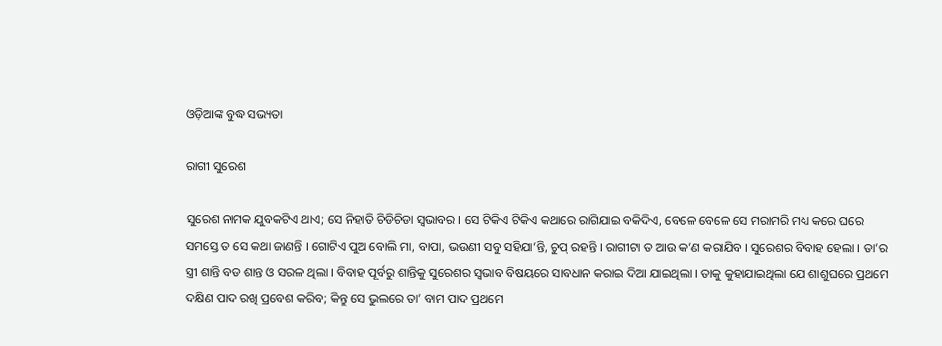ଓଡ଼ିଆଙ୍କ ବୁଦ୍ଧ ସଭ୍ୟତା

ରାଗୀ ସୁରେଶ

ସୁରେଶ ନାମକ ଯୁବକଟିଏ ଥାଏ; ସେ ନିହାତି ଚିଡିଚିଡା ସ୍ୱଭାବର । ସେ ଟିକିଏ ଟିକିଏ କଥାରେ ରାଗିଯାଇ ବକିଦିଏ, ବେଳେ ବେଳେ ସେ ମରାମରି ମଧ୍ୟ କରେ ଘରେ ସମସ୍ତେ ତ ସେ କଥା ଜାଣନ୍ତି । ଗୋଟିଏ ପୁଅ ବୋଲି ମା, ବାପା, ଭଉଣୀ ସବୁ ସହିଯା’ନ୍ତି, ଚୁପ୍ ରହନ୍ତି । ରାଗୀଟା ତ ଆଉ କ’ଣ କରାଯିବ । ସୁରେଶର ବିବାହ ହେଲା । ତା’ର ସ୍ତ୍ରୀ ଶାନ୍ତି ବଡ ଶାନ୍ତ ଓ ସରଳ ଥିଲା । ବିବାହ ପୂର୍ବରୁ ଶାନ୍ତିକୁ ସୁରେଶର ସ୍ୱଭାବ ବିଷୟରେ ସାବଧାନ କରାଇ ଦିଆ ଯାଇଥିଲା । ତାକୁ କୁହାଯାଇଥିଲା ଯେ ଶାଶୁଘରେ ପ୍ରଥମେ ଦକ୍ଷିଣ ପାଦ ରଖି ପ୍ରବେଶ କରିବ; କିନ୍ତୁ ସେ ଭୁଲରେ ତା’ ବାମ ପାଦ ପ୍ରଥମେ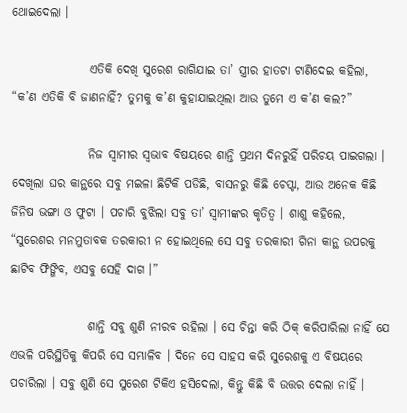ଥୋଇଦେଲା ।

                ଏତିକି ଦେଖି ସୁରେଶ ରାଗିଯାଇ ତା’ ସ୍ତ୍ରୀର ହାତଟା ଟାଣିଦେଇ କହିଲା, “କ’ଣ ଏତିକି ବି ଜାଣନାହିଁ? ତୁମକୁ କ’ଣ କୁହାଯାଇଥିଲା ଆଉ ତୁମେ ଏ କ’ଣ କଲ?”

                ନିଜ ସ୍ୱାମୀର ସ୍ୱଭାବ ବିଷୟରେ ଶାନ୍ତି ପ୍ରଥମ ଦିନରୁହିଁ ପରିଚୟ ପାଇଗଲା । ଦେଖିଲା ଘର କାନ୍ଥରେ ସବୁ ମଇଳା ଛିଟିକି ପଡିଛି, ବାସନରୁ କିଛି ଚେପ୍ଟା, ଆଉ ଅନେକ କିଛି ଜିନିଷ ଭଙ୍ଗା ଓ ଫୁଟା । ପଚାରି ବୁଝିଲା ସବୁ ତା’ ସ୍ୱାମୀଙ୍କର କୃତିତ୍ୱ । ଶାଶୁ କହିଲେ, “ସୁରେଶର ମନମୁତାବକ ତରକାରୀ ନ ହୋଇଥିଲେ ସେ ସବୁ ତରକାରୀ ଗିନା କାନ୍ଥ ଉପରକୁ ଛାଟିବ ଫିଙ୍ଗିବ, ଏସବୁ ସେହି ଦାଗ ।”

                ଶାନ୍ତି ସବୁ ଶୁଣି ନୀରବ ରହିଲା । ସେ ଚିନ୍ତା କରି ଠିକ୍ କରିପାରିଲା ନାହିଁ ଯେ ଏଭଳି ପରିସ୍ଥିତିକୁ କିପରି ସେ ସମ୍ଭାଳିବ । ଦିନେ ସେ ସାହସ କରି ସୁରେଶକୁ ଏ ବିଷୟରେ ପଚାରିଲା । ସବୁ ଶୁଣି ସେ ସୁରେଶ ଟିକିଏ ହସିଦେଲା, କିନ୍ତୁ କିଛି ବି ଉତ୍ତର ଦେଲା ନାହିଁ ।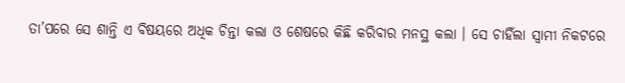ତା’ପରେ ସେ ଶାନ୍ତି ଏ ବିଷୟରେ ଅଧିକ ଚିନ୍ତା କଲା ଓ ଶେଷରେ କିଛି କରିବାର ମନସ୍ଥ କଲା । ସେ ଚାହିଁଲା ସ୍ୱାମୀ ନିକଟରେ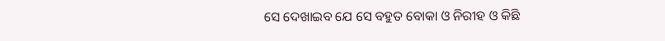ସେ ଦେଖାଇବ ଯେ ସେ ବହୁତ ବୋକା ଓ ନିରୀହ ଓ କିଛି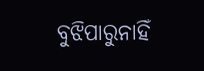ବୁଝିପାରୁନାହିଁ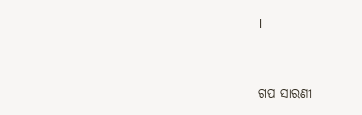।


ଗପ ସାରଣୀ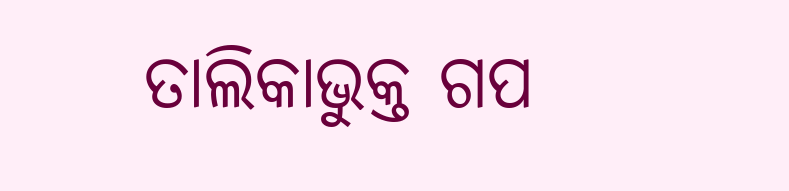ତାଲିକାଭୁକ୍ତ ଗପ